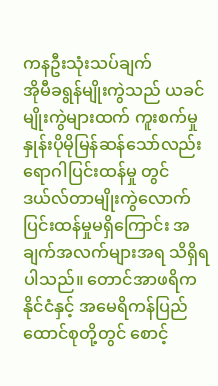ကနဦးသုံးသပ်ချက်
အိုမီခရွန်မျိုးကွဲသည် ယခင်မျိုးကွဲများထက် ကူးစက်မှု နှုန်းပိုမိုမြန်ဆန်သော်လည်း ရောဂါပြင်းထန်မှု တွင် ဒယ်လ်တာမျိုးကွဲလောက်ပြင်းထန်မှုမရှိကြောင်း အချက်အလက်များအရ သိရှိရပါသည်။ တောင်အာဖရိက နိုင်ငံနှင့် အမေရိကန်ပြည်ထောင်စုတို့တွင် စောင့်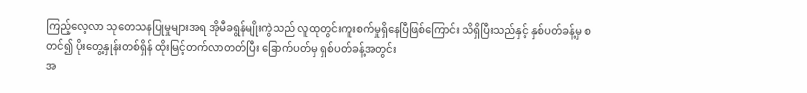ကြည့်လေ့လာ သုတေသနပြုမှုများအရ အိုမီခရွန်မျိုးကွဲသည် လူထုတွင်းကူးစက်မှုရှိနေပြီဖြစ်ကြောင်း သိရှိပြီးသည်နှင့် နှစ်ပတ်ခန့်မှ စတင်၍ ပိုးတွေ့နှုန်းတစ်ရှိန် ထိုးမြင့်တက်လာတတ်ပြီး ခြောက်ပတ်မှ ရှစ်ပတ်ခန့်အတွင်း
အ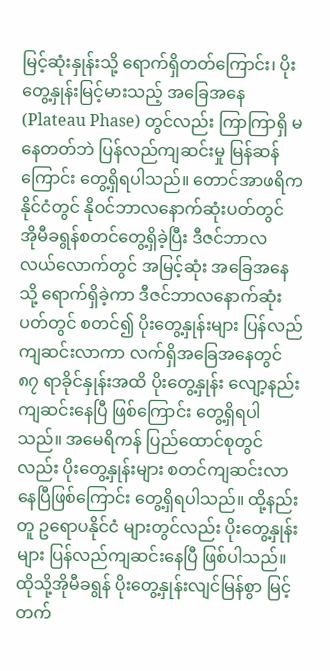မြင့်ဆုံးနှုန်းသို့ ရောက်ရှိတတ်ကြောင်း၊ ပိုးတွေ့နှုန်းမြင့်မားသည့် အခြေအနေ(Plateau Phase) တွင်လည်း ကြာကြာရှိ မနေတတ်ဘဲ ပြန်လည်ကျဆင်းမှု မြန်ဆန်ကြောင်း တွေ့ရှိရပါသည်။ တောင်အာဖရိက နိုင်ငံတွင် နိုဝင်ဘာလနောက်ဆုံးပတ်တွင် အိုမီခရွန်စတင်တွေ့ရှိခဲ့ပြီး ဒီဇင်ဘာလ လယ်လောက်တွင် အမြင့်ဆုံး အခြေအနေသို့ ရောက်ရှိခဲ့ကာ ဒီဇင်ဘာလနောက်ဆုံးပတ်တွင် စတင်၍ ပိုးတွေ့နှုန်းများ ပြန်လည် ကျဆင်းလာကာ လက်ရှိအခြေအနေတွင် ၈၇ ရာခိုင်နှုန်းအထိ ပိုးတွေ့နှုန်း လျော့နည်း ကျဆင်းနေပြီ ဖြစ်ကြောင်း တွေ့ရှိရပါသည်။ အမေရိကန် ပြည်ထောင်စုတွင်လည်း ပိုးတွေ့နှုန်းများ စတင်ကျဆင်းလာနေပြီဖြစ်ကြောင်း တွေ့ရှိရပါသည်။ ထို့နည်းတူ ဥရောပနိုင်ငံ များတွင်လည်း ပိုးတွေ့နှုန်းများ ပြန်လည်ကျဆင်းနေပြီ ဖြစ်ပါသည်။
ထိုသို့အိုမီခရွန် ပိုးတွေ့နှုန်းလျင်မြန်စွာ မြင့်တက်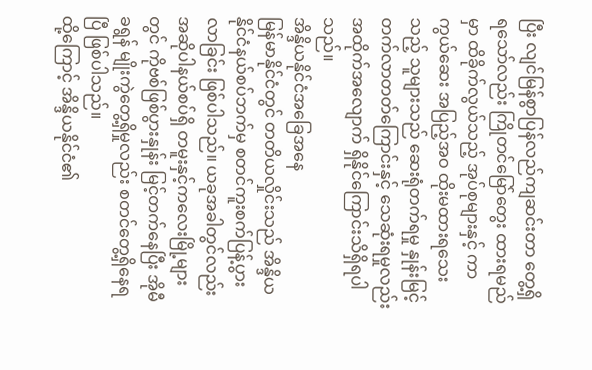ပြီး လျင်မြန်စွာပြန်လည်ကျဆင်းတာ တွေ့ရှိ ရသော်လည်း ကြိုတင်မြော်တွေး ထားရမည်မှာ ထိခိုက်လွယ်သည့် အုပ်စုများနှင့် ကာကွယ်ဆေး အပြည့်အဝ ထိုးမထားရသေးသည့် သူများသည် ဆေးရုံတက်ရမှု နှုန်းမြင့်တက်လာတတ်ကြောင်းနှင့် သေဆုံးရမှုလည်း အထိုက်အလျောက် ရှိနိုင်ကြောင်းသိရှိရပါသည်။
အိန္ဒိယနိုင်ငံအခြေအနေ
မြန်မာနိုင်ငံတွင် တတိယလှိုင်းသည် အိန္ဒိယနိုင်ငံနယ်စပ်ဘက်မှ စတင်ကူးစက်ပြန့်ပွားလာခြင်း ဖြစ်ပါသည်။ ယခုအခါတွင်လည်း အဆိုပါနယ်စပ်ရှိ တမူးနှင့်ကလေးမြို့များတွင် ကိုဗစ်ဖြစ်ပွားနှုန်း မြင့်တက်နေပြီး အိုမီခရွန် မျိုးကွဲတွေ့ရှိမှုလည်း စတင်တွေ့ရှိနေရပြီ ဖြစ်ပါသည်။
ထို့ကြောင့် အိန္ဒိယနိုင်ငံ၏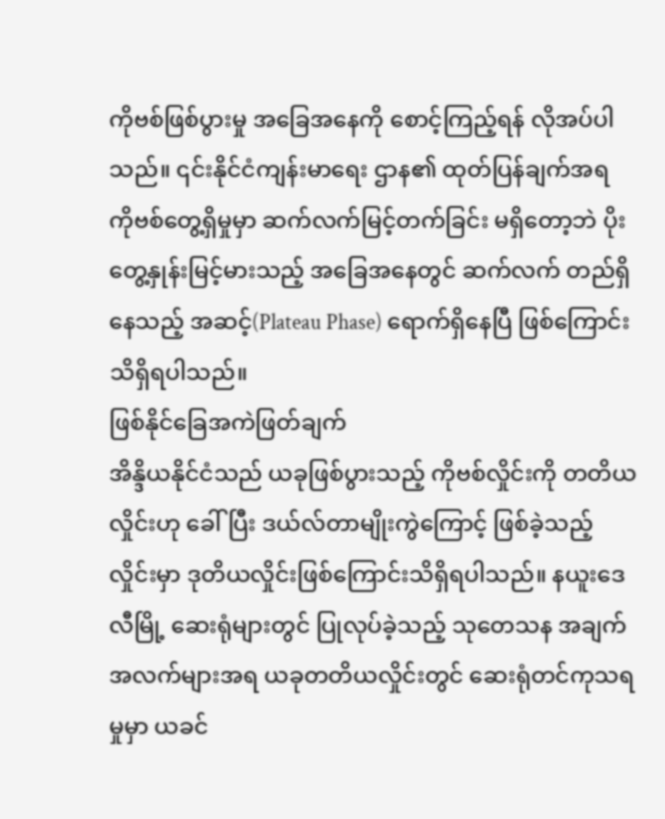ကိုဗစ်ဖြစ်ပွားမှု အခြေအနေကို စောင့်ကြည့်ရန် လိုအပ်ပါသည်။ ၎င်းနိုင်ငံကျန်းမာရေး ဌာန၏ ထုတ်ပြန်ချက်အရ ကိုဗစ်တွေ့ရှိမှုမှာ ဆက်လက်မြင့်တက်ခြင်း မရှိတော့ဘဲ ပိုးတွေ့နှုန်းမြင့်မားသည့် အခြေအနေတွင် ဆက်လက် တည်ရှိနေသည့် အဆင့်(Plateau Phase) ရောက်ရှိနေပြီ ဖြစ်ကြောင်း သိရှိရပါသည်။
ဖြစ်နိုင်ခြေအကဲဖြတ်ချက်
အိန္ဒိယနိုင်ငံသည် ယခုဖြစ်ပွားသည့် ကိုဗစ်လှိုင်းကို တတိယလှိုင်းဟု ခေါ်ပြီး ဒယ်လ်တာမျိုးကွဲကြောင့် ဖြစ်ခဲ့သည့် လှိုင်းမှာ ဒုတိယလှိုင်းဖြစ်ကြောင်းသိရှိရပါသည်။ နယူးဒေလီမြို့ ဆေးရုံများတွင် ပြုလုပ်ခဲ့သည့် သုတေသန အချက်အလက်များအရ ယခုတတိယလှိုင်းတွင် ဆေးရုံတင်ကုသရမှုမှာ ယခင်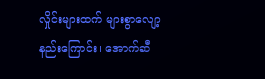လှိုင်းများထက် များစွာလျော့နည်းကြောင်း၊ အောက်ဆီ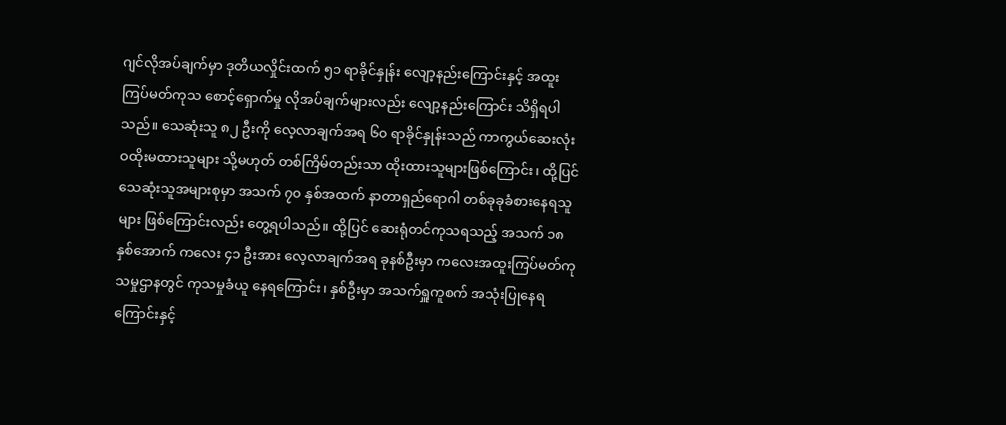ဂျင်လိုအပ်ချက်မှာ ဒုတိယလှိုင်းထက် ၅၁ ရာခိုင်နှုန်း လျော့နည်းကြောင်းနှင့် အထူးကြပ်မတ်ကုသ စောင့်ရှောက်မှု လိုအပ်ချက်များလည်း လျော့နည်းကြောင်း သိရှိရပါသည်။ သေဆုံးသူ ၈၂ ဦးကို လေ့လာချက်အရ ၆၀ ရာခိုင်နှုန်းသည် ကာကွယ်ဆေးလုံးဝထိုးမထားသူများ သို့မဟုတ် တစ်ကြိမ်တည်းသာ ထိုးထားသူများဖြစ်ကြောင်း၊ ထို့ပြင် သေဆုံးသူအများစုမှာ အသက် ၇၀ နှစ်အထက် နာတာရှည်ရောဂါ တစ်ခုခုခံစားနေရသူများ ဖြစ်ကြောင်းလည်း တွေ့ရပါသည်။ ထို့ပြင် ဆေးရုံတင်ကုသရသည့် အသက် ၁၈ နှစ်အောက် ကလေး ၄၁ ဦးအား လေ့လာချက်အရ ခုနစ်ဦးမှာ ကလေးအထူးကြပ်မတ်ကုသမှုဌာနတွင် ကုသမှုခံယူ နေရကြောင်း၊ နှစ်ဦးမှာ အသက်ရှူကူစက် အသုံးပြုနေရကြောင်းနှင့်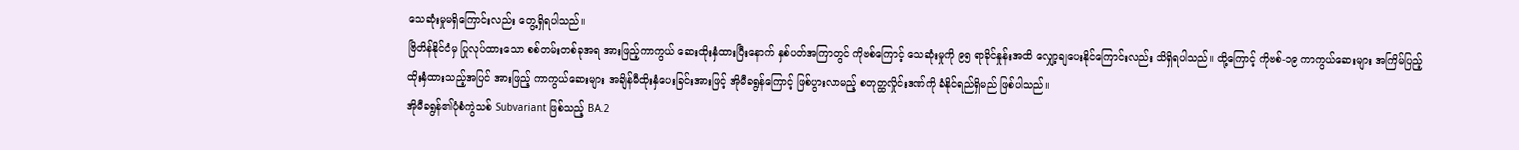သေဆုံးမှုမရှိကြောင်းလည်း တွေ့ရှိရပါသည်။
ဗြိတိန်နိုင်ငံမှ ပြုလုပ်ထားသော စစ်တမ်းတစ်ခုအရ အားဖြည့်ကာကွယ် ဆေးထိုးနှံထားပြီးနောက် နှစ်ပတ်အကြာတွင် ကိုဗစ်ကြောင့် သေဆုံးမှုကို ၉၅ ရာခိုင်နှုန်းအထိ လျှော့ချပေးနိုင်ကြောင်းလည်း သိရှိရပါသည်။ ထို့ကြောင့် ကိုဗစ်-၁၉ ကာကွယ်ဆေးများ အကြိမ်ပြည့် ထိုးနှံထားသည့်အပြင် အားဖြည့် ကာကွယ်ဆေးများ အချိန်မီထိုးနှံပေးခြင်းအားဖြင့် အိုမီခရွန်ကြောင့် ဖြစ်ပွားလာမည့် စတုတ္ထလှိုင်းဒဏ်ကို ခံနိုင်ရည်ရှိမည် ဖြစ်ပါသည်။
အိုမီခရွန်၏ပုံစံကွဲသစ် Subvariant ဖြစ်သည့် BA.2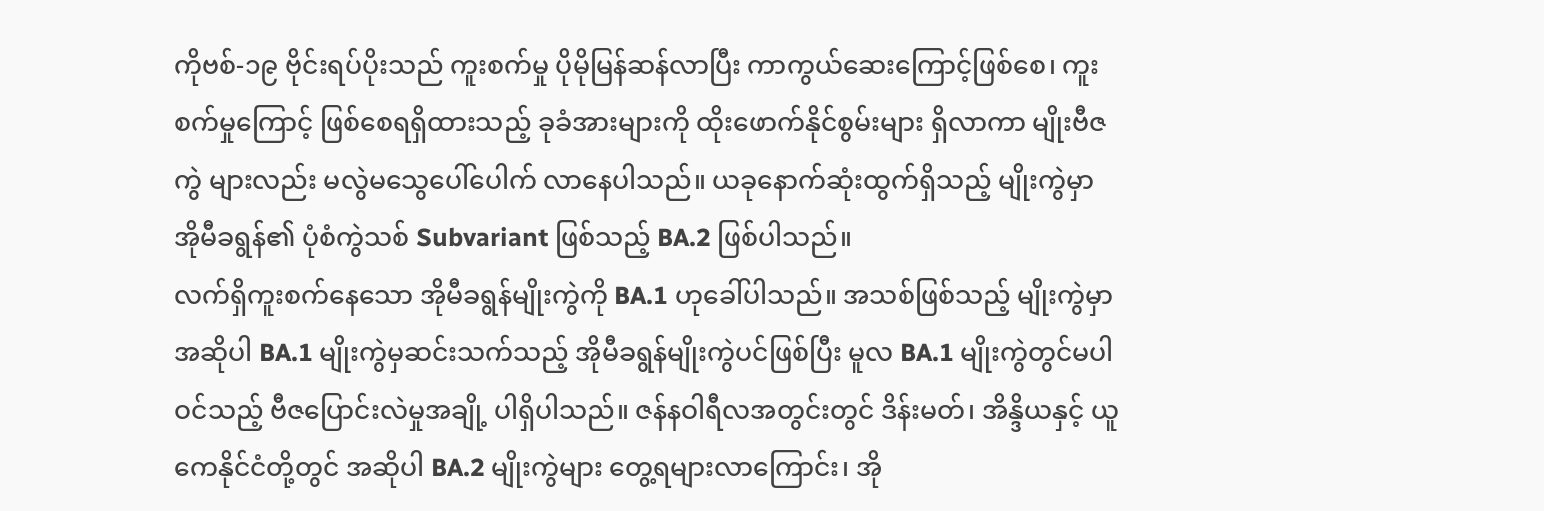ကိုဗစ်-၁၉ ဗိုင်းရပ်ပိုးသည် ကူးစက်မှု ပိုမိုမြန်ဆန်လာပြီး ကာကွယ်ဆေးကြောင့်ဖြစ်စေ၊ ကူးစက်မှုကြောင့် ဖြစ်စေရရှိထားသည့် ခုခံအားများကို ထိုးဖောက်နိုင်စွမ်းများ ရှိလာကာ မျိုးဗီဇကွဲ များလည်း မလွဲမသွေပေါ်ပေါက် လာနေပါသည်။ ယခုနောက်ဆုံးထွက်ရှိသည့် မျိုးကွဲမှာ အိုမီခရွန်၏ ပုံစံကွဲသစ် Subvariant ဖြစ်သည့် BA.2 ဖြစ်ပါသည်။
လက်ရှိကူးစက်နေသော အိုမီခရွန်မျိုးကွဲကို BA.1 ဟုခေါ်ပါသည်။ အသစ်ဖြစ်သည့် မျိုးကွဲမှာအဆိုပါ BA.1 မျိုးကွဲမှဆင်းသက်သည့် အိုမီခရွန်မျိုးကွဲပင်ဖြစ်ပြီး မူလ BA.1 မျိုးကွဲတွင်မပါဝင်သည့် ဗီဇပြောင်းလဲမှုအချို့ ပါရှိပါသည်။ ဇန်နဝါရီလအတွင်းတွင် ဒိန်းမတ်၊ အိန္ဒိယနှင့် ယူကေနိုင်ငံတို့တွင် အဆိုပါ BA.2 မျိုးကွဲများ တွေ့ရများလာကြောင်း၊ အို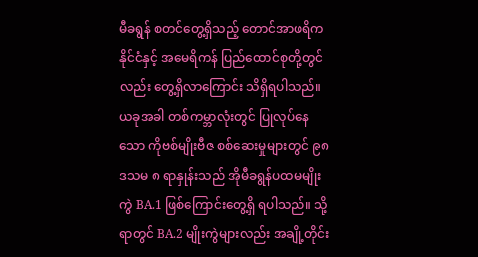မီခရွန် စတင်တွေ့ရှိသည့် တောင်အာဖရိကနိုင်ငံနှင့် အမေရိကန် ပြည်ထောင်စုတို့တွင်လည်း တွေ့ရှိလာကြောင်း သိရှိရပါသည်။ ယခုအခါ တစ်ကမ္ဘာလုံးတွင် ပြုလုပ်နေသော ကိုဗစ်မျိုးဗီဇ စစ်ဆေးမှုများတွင် ၉၈ ဒသမ ၈ ရာနှုန်းသည် အိုမီခရွန်ပထမမျိုးကွဲ BA.1 ဖြစ်ကြောင်းတွေ့ရှိ ရပါသည်။ သို့ရာတွင် BA.2 မျိုးကွဲများလည်း အချို့တိုင်း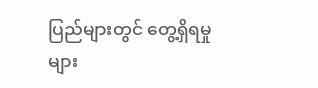ပြည်များတွင် တွေ့ရှိရမှုများ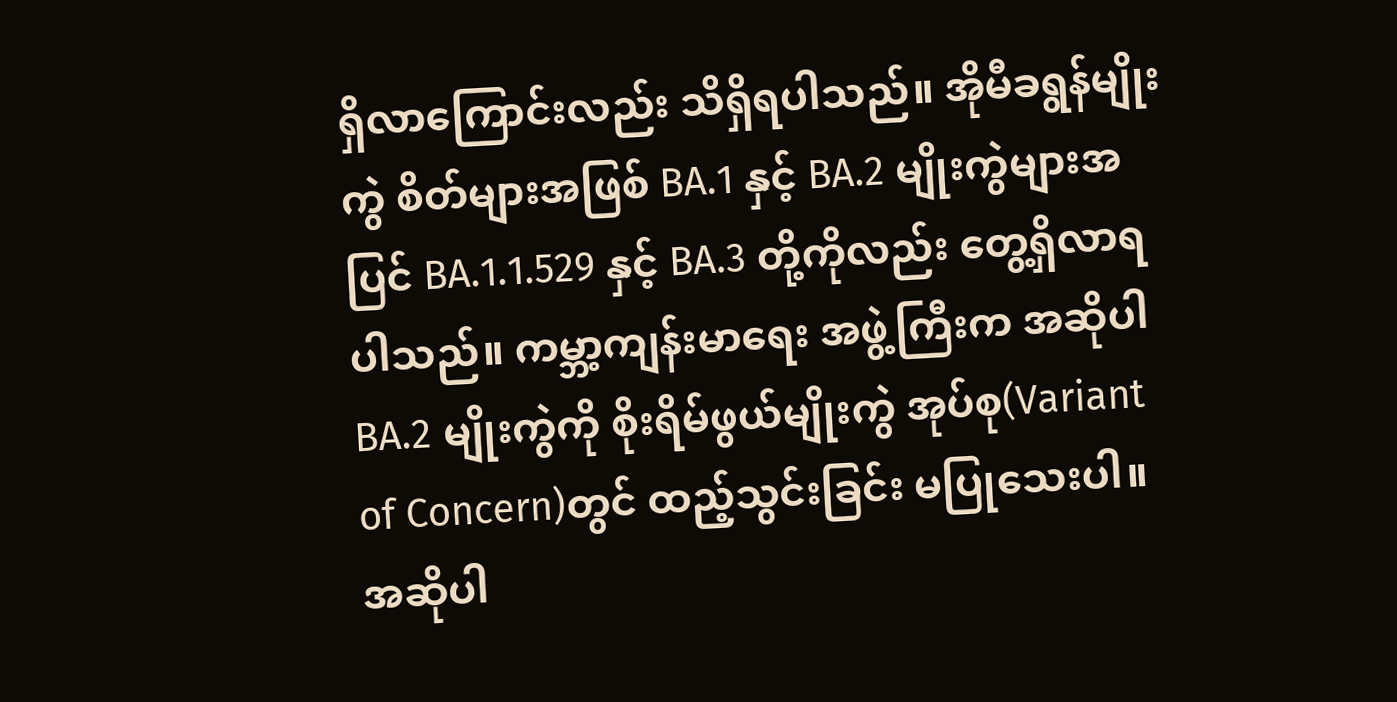ရှိလာကြောင်းလည်း သိရှိရပါသည်။ အိုမီခရွန်မျိုးကွဲ စိတ်များအဖြစ် BA.1 နှင့် BA.2 မျိုးကွဲများအပြင် BA.1.1.529 နှင့် BA.3 တို့ကိုလည်း တွေ့ရှိလာရပါသည်။ ကမ္ဘာ့ကျန်းမာရေး အဖွဲ့ကြီးက အဆိုပါ BA.2 မျိုးကွဲကို စိုးရိမ်ဖွယ်မျိုးကွဲ အုပ်စု(Variant of Concern)တွင် ထည့်သွင်းခြင်း မပြုသေးပါ။ အဆိုပါ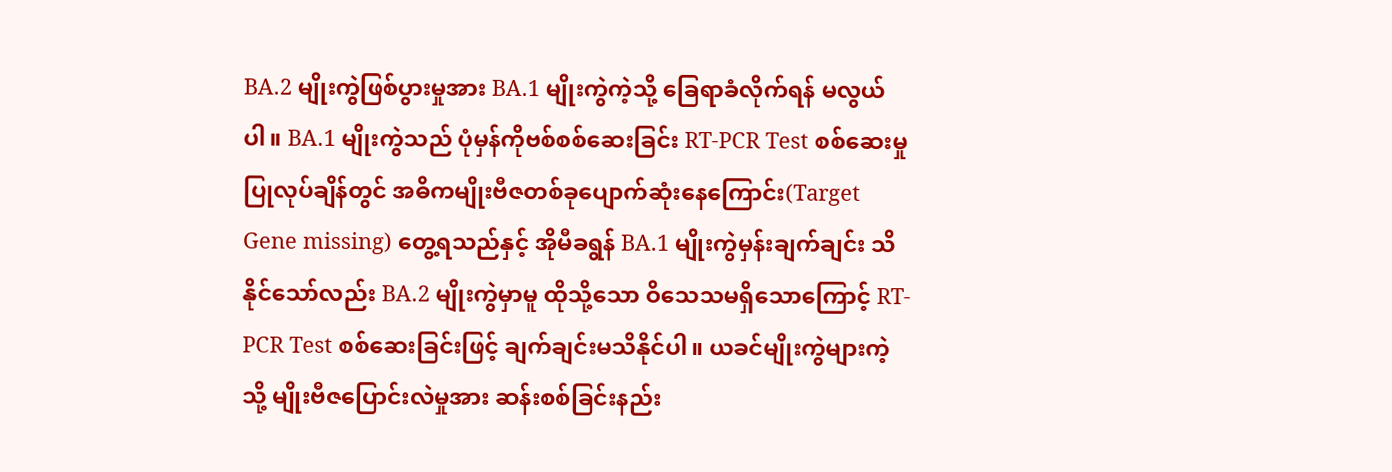BA.2 မျိုးကွဲဖြစ်ပွားမှုအား BA.1 မျိုးကွဲကဲ့သို့ ခြေရာခံလိုက်ရန် မလွယ်ပါ။ BA.1 မျိုးကွဲသည် ပုံမှန်ကိုဗစ်စစ်ဆေးခြင်း RT-PCR Test စစ်ဆေးမှုပြုလုပ်ချိန်တွင် အဓိကမျိုးဗီဇတစ်ခုပျောက်ဆုံးနေကြောင်း(Target Gene missing) တွေ့ရသည်နှင့် အိုမီခရွန် BA.1 မျိုးကွဲမှန်းချက်ချင်း သိနိုင်သော်လည်း BA.2 မျိုးကွဲမှာမူ ထိုသို့သော ဝိသေသမရှိသောကြောင့် RT-PCR Test စစ်ဆေးခြင်းဖြင့် ချက်ချင်းမသိနိုင်ပါ။ ယခင်မျိုးကွဲများကဲ့သို့ မျိုးဗီဇပြောင်းလဲမှုအား ဆန်းစစ်ခြင်းနည်း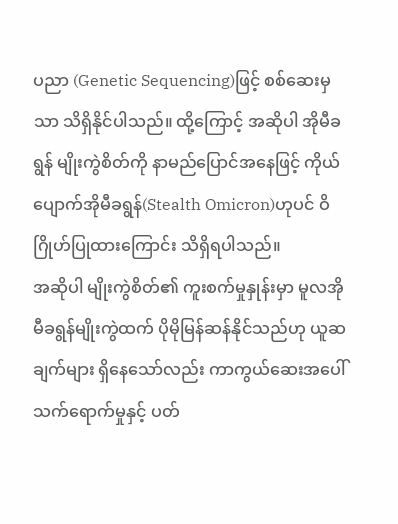ပညာ (Genetic Sequencing)ဖြင့် စစ်ဆေးမှသာ သိရှိနိုင်ပါသည်။ ထို့ကြောင့် အဆိုပါ အိုမီခရွန် မျိုးကွဲစိတ်ကို နာမည်ပြောင်အနေဖြင့် ကိုယ်ပျောက်အိုမီခရွန်(Stealth Omicron)ဟုပင် ဝိဂြိုဟ်ပြုထားကြောင်း သိရှိရပါသည်။
အဆိုပါ မျိုးကွဲစိတ်၏ ကူးစက်မှုနှုန်းမှာ မူလအိုမီခရွန်မျိုးကွဲထက် ပိုမိုမြန်ဆန်နိုင်သည်ဟု ယူဆချက်များ ရှိနေသော်လည်း ကာကွယ်ဆေးအပေါ် သက်ရောက်မှုနှင့် ပတ်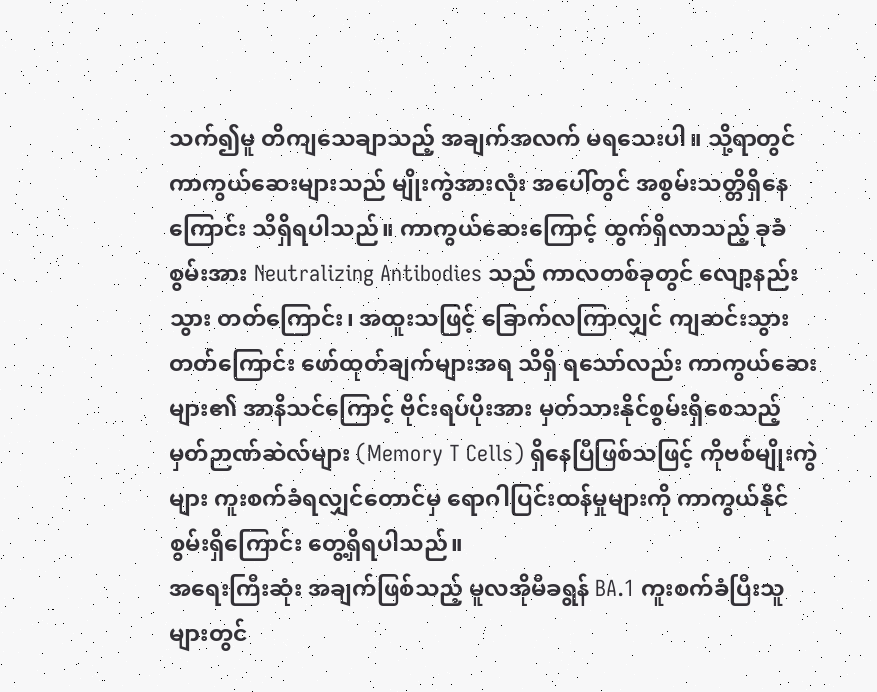သက်၍မူ တိကျသေချာသည့် အချက်အလက် မရသေးပါ။ သို့ရာတွင် ကာကွယ်ဆေးများသည် မျိုးကွဲအားလုံး အပေါ်တွင် အစွမ်းသတ္တိရှိနေကြောင်း သိရှိရပါသည်။ ကာကွယ်ဆေးကြောင့် ထွက်ရှိလာသည့် ခုခံစွမ်းအား Neutralizing Antibodies သည် ကာလတစ်ခုတွင် လျော့နည်းသွား တတ်ကြောင်း၊ အထူးသဖြင့် ခြောက်လကြာလျှင် ကျဆင်းသွားတတ်ကြောင်း ဖော်ထုတ်ချက်များအရ သိရှိ ရသော်လည်း ကာကွယ်ဆေးများ၏ အာနိသင်ကြောင့် ဗိုင်းရပ်ပိုးအား မှတ်သားနိုင်စွမ်းရှိစေသည့် မှတ်ဉာဏ်ဆဲလ်များ (Memory T Cells) ရှိနေပြီဖြစ်သဖြင့် ကိုဗစ်မျိုးကွဲများ ကူးစက်ခံရလျှင်တောင်မှ ရောဂါပြင်းထန်မှုများကို ကာကွယ်နိုင်စွမ်းရှိကြောင်း တွေ့ရှိရပါသည်။
အရေးကြီးဆုံး အချက်ဖြစ်သည့် မူလအိုမီခရွန် BA.1 ကူးစက်ခံပြီးသူများတွင်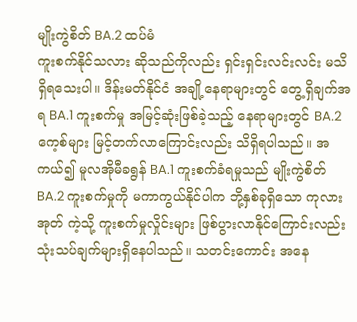မျိုးကွဲစိတ် BA.2 ထပ်မံ
ကူးစက်နိုင်သလား ဆိုသည်ကိုလည်း ရှင်းရှင်းလင်းလင်း မသိရှိရသေးပါ။ ဒိန်းမတ်နိုင်ငံ အချို့နေရာများတွင် တွေ့ရှိချက်အရ BA.1 ကူးစက်မှု အမြင့်ဆုံးဖြစ်ခဲ့သည့် နေရာများတွင် BA.2 ကေ့စ်များ မြင့်တက်လာကြောင်းလည်း သိရှိရပါသည်။ အကယ်၍ မူလအိုမီခရွန် BA.1 ကူးစက်ခံရမှုသည် မျိုးကွဲစိတ် BA.2 ကူးစက်မှုကို မကာကွယ်နိုင်ပါက ဘို့နှစ်ခုရှိသော ကုလားအုတ် ကဲ့သို့ ကူးစက်မှုလှိုင်းများ ဖြစ်ပွားလာနိုင်ကြောင်းလည်း သုံးသပ်ချက်များရှိနေပါသည်။ သတင်းကောင်း အနေ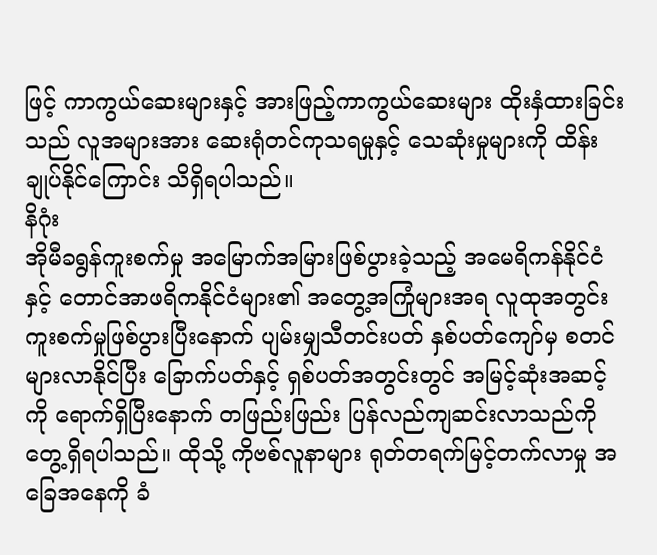ဖြင့် ကာကွယ်ဆေးများနှင့် အားဖြည့်ကာကွယ်ဆေးများ ထိုးနှံထားခြင်းသည် လူအများအား ဆေးရုံတင်ကုသရမှုနှင့် သေဆုံးမှုများကို ထိန်းချုပ်နိုင်ကြောင်း သိရှိရပါသည်။
နိဂုံး
အိုမီခရွန်ကူးစက်မှု အမြောက်အမြားဖြစ်ပွားခဲ့သည့် အမေရိကန်နိုင်ငံနှင့် တောင်အာဖရိကနိုင်ငံများ၏ အတွေ့အကြုံများအရ လူထုအတွင်း ကူးစက်မှုဖြစ်ပွားပြီးနောက် ပျမ်းမျှသီတင်းပတ် နှစ်ပတ်ကျော်မှ စတင်များလာနိုင်ပြီး ခြောက်ပတ်နှင့် ရှစ်ပတ်အတွင်းတွင် အမြင့်ဆုံးအဆင့်ကို ရောက်ရှိပြီးနောက် တဖြည်းဖြည်း ပြန်လည်ကျဆင်းလာသည်ကို တွေ့ရှိရပါသည်။ ထိုသို့ ကိုဗစ်လူနာများ ရုတ်တရက်မြင့်တက်လာမှု အခြေအနေကို ခံ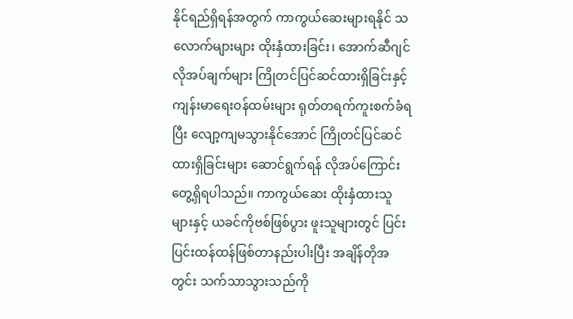နိုင်ရည်ရှိရန်အတွက် ကာကွယ်ဆေးများရနိုင် သလောက်များများ ထိုးနှံထားခြင်း၊ အောက်ဆီဂျင် လိုအပ်ချက်များ ကြိုတင်ပြင်ဆင်ထားရှိခြင်းနှင့်
ကျန်းမာရေးဝန်ထမ်းများ ရုတ်တရက်ကူးစက်ခံရပြီး လျော့ကျမသွားနိုင်အောင် ကြိုတင်ပြင်ဆင် ထားရှိခြင်းများ ဆောင်ရွက်ရန် လိုအပ်ကြောင်း တွေ့ရှိရပါသည်။ ကာကွယ်ဆေး ထိုးနှံထားသူများနှင့် ယခင်ကိုဗစ်ဖြစ်ပွား ဖူးသူများတွင် ပြင်းပြင်းထန်ထန်ဖြစ်တာနည်းပါးပြီး အချိန်တိုအတွင်း သက်သာသွားသည်ကို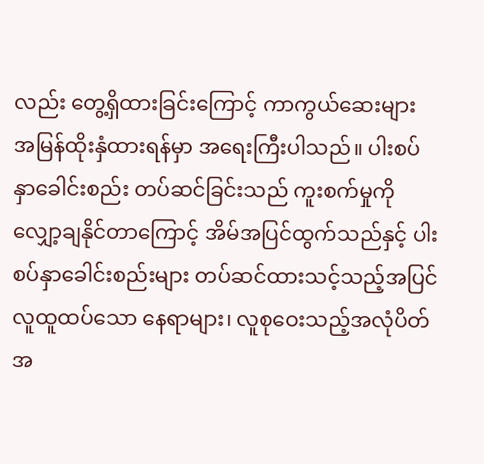လည်း တွေ့ရှိထားခြင်းကြောင့် ကာကွယ်ဆေးများ အမြန်ထိုးနှံထားရန်မှာ အရေးကြီးပါသည်။ ပါးစပ်နှာခေါင်းစည်း တပ်ဆင်ခြင်းသည် ကူးစက်မှုကို လျှော့ချနိုင်တာကြောင့် အိမ်အပြင်ထွက်သည်နှင့် ပါးစပ်နှာခေါင်းစည်းများ တပ်ဆင်ထားသင့်သည့်အပြင် လူထူထပ်သော နေရာများ၊ လူစုဝေးသည့်အလုံပိတ် အ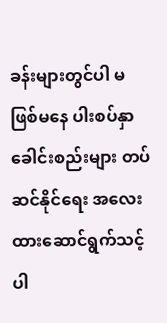ခန်းများတွင်ပါ မဖြစ်မနေ ပါးစပ်နှာခေါင်းစည်းများ တပ်ဆင်နိုင်ရေး အလေးထားဆောင်ရွက်သင့် ပါ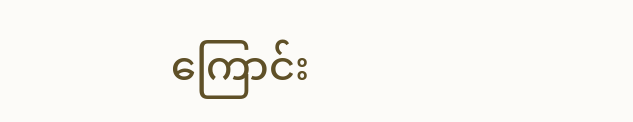ကြောင်း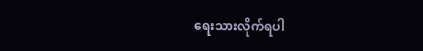ရေးသားလိုက်ရပါ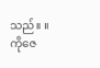သည်။ ။
ကိုဇေ